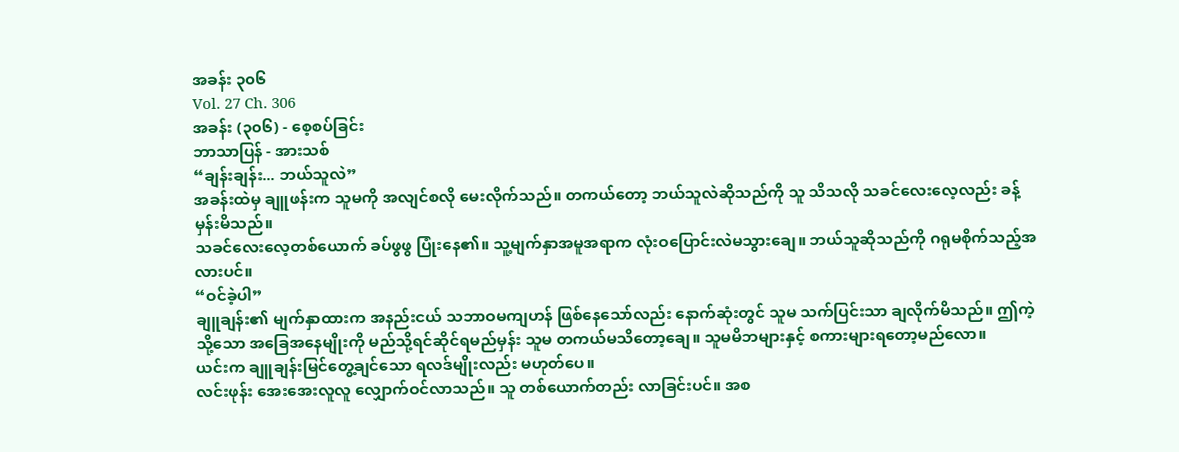အခန်း ၃၀၆
Vol. 27 Ch. 306
အခန်း (၃၀၆) - စေ့စပ်ခြင်း
ဘာသာပြန် - အားသစ်
“ချန်းချန်း... ဘယ်သူလဲ”
အခန်းထဲမှ ချူဖန်းက သူမကို အလျင်စလို မေးလိုက်သည်။ တကယ်တော့ ဘယ်သူလဲဆိုသည်ကို သူ သိသလို သခင်လေးလေ့လည်း ခန့်မှန်းမိသည်။
သခင်လေးလေ့တစ်ယောက် ခပ်ဖွဖွ ပြုံးနေ၏။ သူ့မျက်နှာအမူအရာက လုံးဝပြောင်းလဲမသွားချေ။ ဘယ်သူဆိုသည်ကို ဂရုမစိုက်သည့်အလားပင်။
“ဝင်ခဲ့ပါ”
ချူချန်း၏ မျက်နှာထားက အနည်းငယ် သဘာဝမကျဟန် ဖြစ်နေသော်လည်း နောက်ဆုံးတွင် သူမ သက်ပြင်းသာ ချလိုက်မိသည်။ ဤကဲ့သို့သော အခြေအနေမျိုးကို မည်သို့ရင်ဆိုင်ရမည်မှန်း သူမ တကယ်မသိတော့ချေ။ သူမမိဘများနှင့် စကားများရတော့မည်လော။
ယင်းက ချူချန်းမြင်တွေ့ချင်သော ရလဒ်မျိုးလည်း မဟုတ်ပေ။
လင်းဖုန်း အေးအေးလူလူ လျှောက်ဝင်လာသည်။ သူ တစ်ယောက်တည်း လာခြင်းပင်။ အစ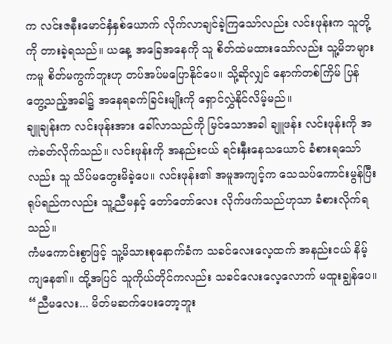က လင်းဇနီးမောင်နှံနှစ်ယောက် လိုက်လာချင်ခဲ့ကြသော်လည်း လင်းဖုန်းက သူတို့ကို တားခဲ့ရသည်။ ယနေ့ အခြေအနေကို သူ စိတ်ထဲမထားသော်လည်း သူ့မိဘများကမူ စိတ်မကွက်ဘူးဟု တပ်အပ်မပြောနိုင်ပေ။ သို့ဆိုလျှင် နောက်တစ်ကြိမ် ပြန်တွေ့သည့်အခါ၌ အနေရခက်ခြင်းမျိုးကို ရှောင်လွှဲနိုင်လိမ့်မည်။
ချူချန်းက လင်းဖုန်းအား ခေါ်လာသည်ကို မြင်သောအခါ ချူဖန်း လင်းဖုန်းကို အကဲခတ်လိုက်သည်။ လင်းဖုန်းကို အနည်းငယ် ရင်းနှီးနေသယောင် ခံစားရသော်လည်း သူ သိပ်မတွေးမိခဲ့ပေ။ လင်းဖုန်း၏ အမူအကျင့်က သေသပ်ကောင်းမွန်ပြီး ရုပ်ရည်ကလည်း သူ့ညီမနှင့် တော်တော်လေး လိုက်ဖက်သည်ဟုသာ ခံစားလိုက်ရသည်။
ကံမကောင်းစွာဖြင့် သူ့မိသားစုနောက်ခံက သခင်လေးလေ့ထက် အနည်းငယ် နိမ့်ကျနေ၏။ ထို့အပြင် သူကိုယ်တိုင်ကလည်း သခင်လေးလေ့လောက် မထူးချွန်ပေ။
“ညီမလေး... မိတ်မဆက်ပေးတော့ဘူး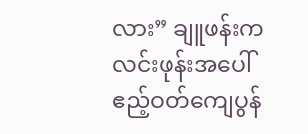လား” ချူဖန်းက လင်းဖုန်းအပေါ် ဧည့်ဝတ်ကျေပွန်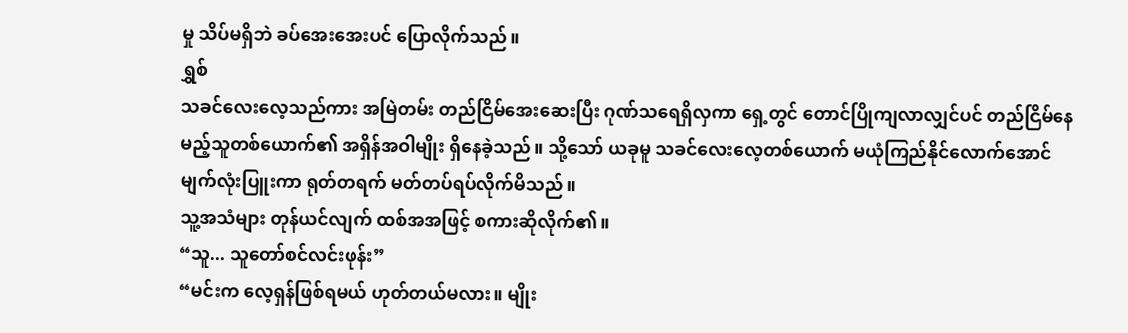မှု သိပ်မရှိဘဲ ခပ်အေးအေးပင် ပြောလိုက်သည်။
ရွှစ်
သခင်လေးလေ့သည်ကား အမြဲတမ်း တည်ငြိမ်အေးဆေးပြီး ဂုဏ်သရေရှိလှကာ ရှေ့တွင် တောင်ပြိုကျလာလျှင်ပင် တည်ငြိမ်နေမည့်သူတစ်ယောက်၏ အရှိန်အဝါမျိုး ရှိနေခဲ့သည်။ သို့သော် ယခုမူ သခင်လေးလေ့တစ်ယောက် မယုံကြည်နိုင်လောက်အောင် မျက်လုံးပြူးကာ ရုတ်တရက် မတ်တပ်ရပ်လိုက်မိသည်။
သူ့အသံများ တုန်ယင်လျက် ထစ်အအဖြင့် စကားဆိုလိုက်၏။
“သူ... သူတော်စင်လင်းဖုန်း”
“မင်းက လေ့ရှန်ဖြစ်ရမယ် ဟုတ်တယ်မလား။ မျိုး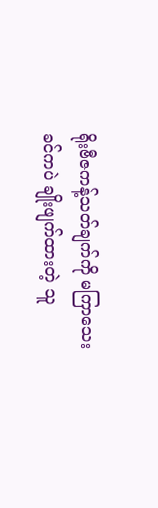ရိုးဗီဇကန့်သတ်ချက်ကို မကြာသေးခင်ကပဲ ချိုးဖျက်ထားတဲ့ သူ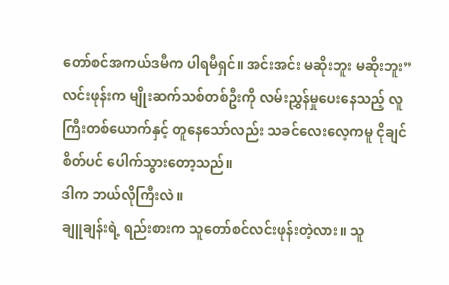တော်စင်အကယ်ဒမီက ပါရမီရှင်။ အင်းအင်း မဆိုးဘူး မဆိုးဘူး”
လင်းဖုန်းက မျိုးဆက်သစ်တစ်ဦးကို လမ်းညွှန်မှုပေးနေသည့် လူကြီးတစ်ယောက်နှင့် တူနေသော်လည်း သခင်လေးလေ့ကမူ ငိုချင်စိတ်ပင် ပေါက်သွားတော့သည်။
ဒါက ဘယ်လိုကြီးလဲ။
ချူချန်းရဲ့ ရည်းစားက သူတော်စင်လင်းဖုန်းတဲ့လား။ သူ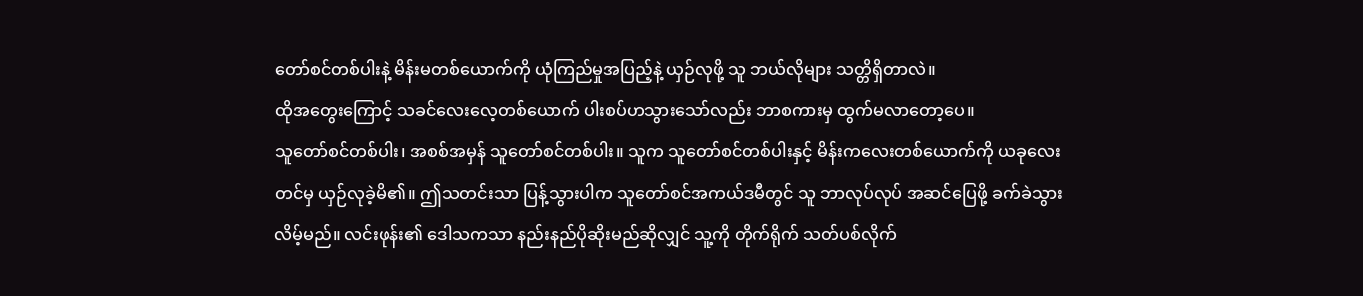တော်စင်တစ်ပါးနဲ့ မိန်းမတစ်ယောက်ကို ယုံကြည်မှုအပြည့်နဲ့ ယှဉ်လုဖို့ သူ ဘယ်လိုများ သတ္တိရှိတာလဲ။
ထိုအတွေးကြောင့် သခင်လေးလေ့တစ်ယောက် ပါးစပ်ဟသွားသော်လည်း ဘာစကားမှ ထွက်မလာတော့ပေ။
သူတော်စင်တစ်ပါး၊ အစစ်အမှန် သူတော်စင်တစ်ပါး။ သူက သူတော်စင်တစ်ပါးနှင့် မိန်းကလေးတစ်ယောက်ကို ယခုလေးတင်မှ ယှဉ်လုခဲ့မိ၏။ ဤသတင်းသာ ပြန့်သွားပါက သူတော်စင်အကယ်ဒမီတွင် သူ ဘာလုပ်လုပ် အဆင်ပြေဖို့ ခက်ခဲသွားလိမ့်မည်။ လင်းဖုန်း၏ ဒေါသကသာ နည်းနည်ပိုဆိုးမည်ဆိုလျှင် သူ့ကို တိုက်ရိုက် သတ်ပစ်လိုက်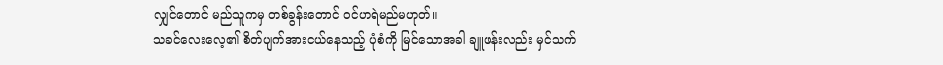လျှင်တောင် မည်သူကမှ တစ်ခွန်းတောင် ဝင်ဟရဲမည်မဟုတ်။
သခင်လေးလေ့၏ စိတ်ပျက်အားငယ်နေသည့် ပုံစံကို မြင်သောအခါ ချူဖန်းလည်း မှင်သက်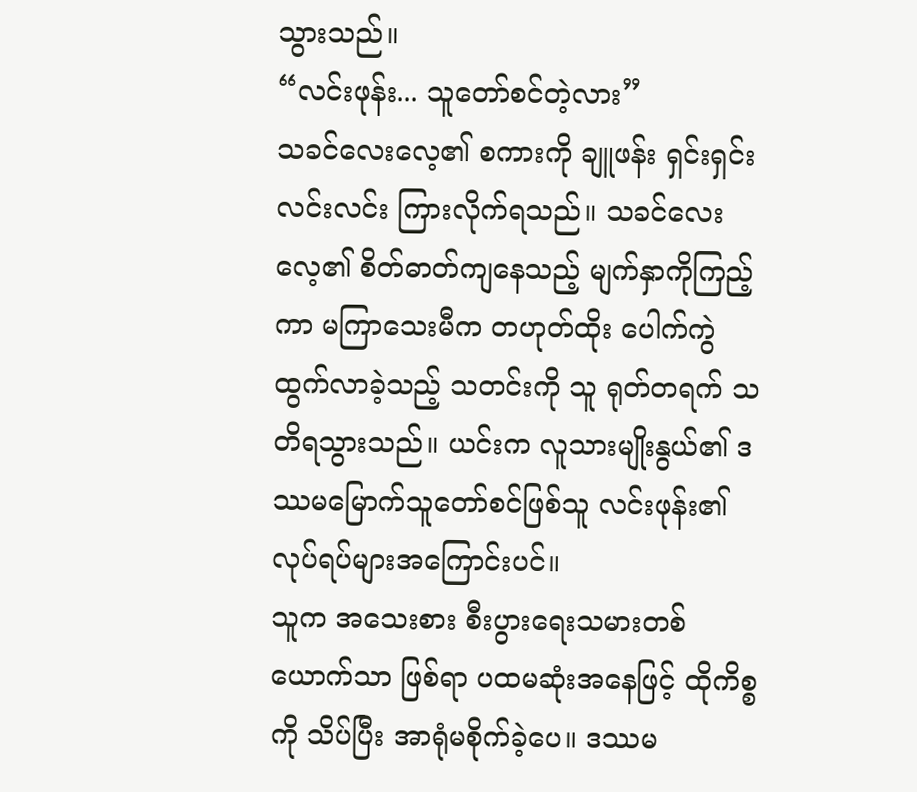သွားသည်။
“လင်းဖုန်း... သူတော်စင်တဲ့လား”
သခင်လေးလေ့၏ စကားကို ချူဖန်း ရှင်းရှင်းလင်းလင်း ကြားလိုက်ရသည်။ သခင်လေးလေ့၏ စိတ်ဓာတ်ကျနေသည့် မျက်နှာကိုကြည့်ကာ မကြာသေးမီက တဟုတ်ထိုး ပေါက်ကွဲထွက်လာခဲ့သည့် သတင်းကို သူ ရုတ်တရက် သတိရသွားသည်။ ယင်းက လူသားမျိုးနွယ်၏ ဒဿမမြောက်သူတော်စင်ဖြစ်သူ လင်းဖုန်း၏ လုပ်ရပ်များအကြောင်းပင်။
သူက အသေးစား စီးပွားရေးသမားတစ်ယောက်သာ ဖြစ်ရာ ပထမဆုံးအနေဖြင့် ထိုကိစ္စကို သိပ်ပြီး အာရုံမစိုက်ခဲ့ပေ။ ဒဿမ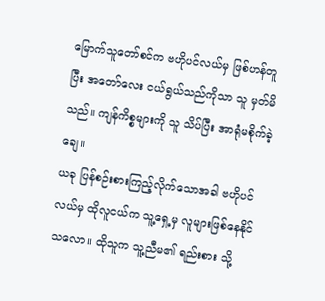မြောက်သူတော်စင်က ဗဟိုပင်လယ်မှ ဖြစ်ဟန်တူပြီး အတော်လေး ငယ်ရွယ်သည်ကိုသာ သူ မှတ်မိသည်။ ကျန်ကိစ္စများကို သူ သိပ်ပြီး အာရုံမစိုက်ခဲ့ချေ။
ယခု ပြန်စဉ်းစားကြည့်လိုက်သောအခါ ဗဟိုပင်လယ်မှ ထိုလူငယ်က သူ့ရှေ့မှ လူများဖြစ်နေနိုင်သလော။ ထိုသူက သူ့ညီမ၏ ရည်းစား သို့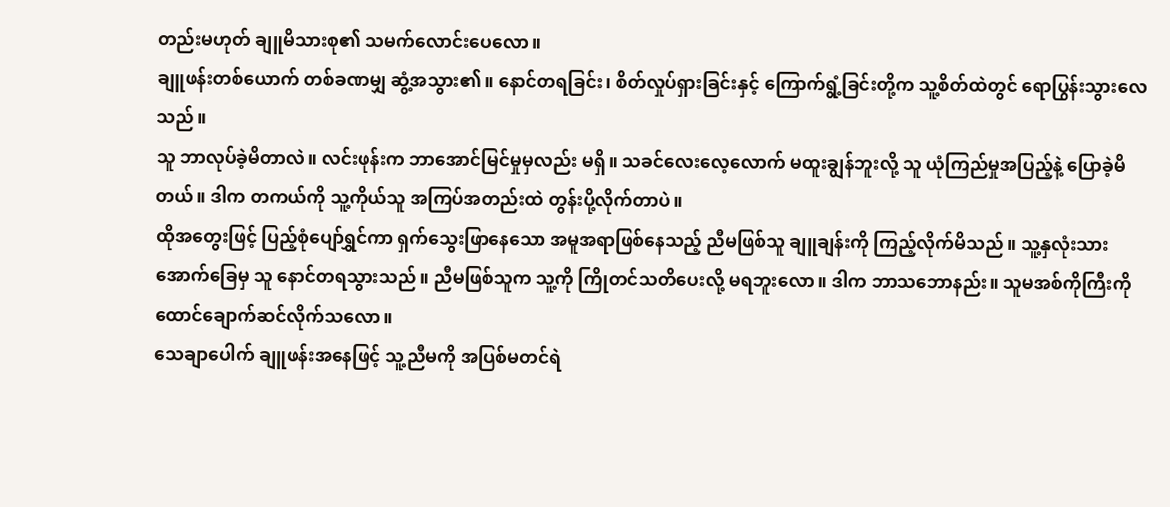တည်းမဟုတ် ချူမိသားစု၏ သမက်လောင်းပေလော။
ချူဖန်းတစ်ယောက် တစ်ခဏမျှ ဆွံ့အသွား၏။ နောင်တရခြင်း၊ စိတ်လှုပ်ရှားခြင်းနှင့် ကြောက်ရွံ့ခြင်းတို့က သူ့စိတ်ထဲတွင် ရောပြွန်းသွားလေသည်။
သူ ဘာလုပ်ခဲ့မိတာလဲ။ လင်းဖုန်းက ဘာအောင်မြင်မှုမှလည်း မရှိ။ သခင်လေးလေ့လောက် မထူးချွန်ဘူးလို့ သူ ယုံကြည်မှုအပြည့်နဲ့ ပြောခဲ့မိတယ်။ ဒါက တကယ်ကို သူ့ကိုယ်သူ အကြပ်အတည်းထဲ တွန်းပို့လိုက်တာပဲ။
ထိုအတွေးဖြင့် ပြည့်စုံပျော်ရွှင်ကာ ရှက်သွေးဖြာနေသော အမူအရာဖြစ်နေသည့် ညီမဖြစ်သူ ချူချန်းကို ကြည့်လိုက်မိသည်။ သူ့နှလုံးသားအောက်ခြေမှ သူ နောင်တရသွားသည်။ ညီမဖြစ်သူက သူ့ကို ကြိုတင်သတိပေးလို့ မရဘူးလော။ ဒါက ဘာသဘောနည်း။ သူမအစ်ကိုကြီးကို ထောင်ချောက်ဆင်လိုက်သလော။
သေချာပေါက် ချူဖန်းအနေဖြင့် သူ့ညီမကို အပြစ်မတင်ရဲ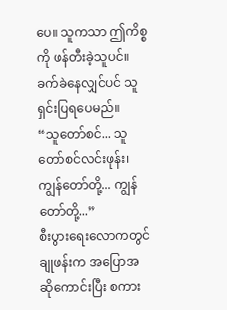ပေ။ သူကသာ ဤကိစ္စကို ဖန်တီးခဲ့သူပင်။ ခက်ခဲနေလျှင်ပင် သူ ရှင်းပြရပေမည်။
“သူတော်စင်... သူတော်စင်လင်းဖုန်း၊ ကျွန်တော်တို့... ကျွန်တော်တို့...”
စီးပွားရေးလောကတွင် ချုဖန်းက အပြောအဆိုကောင်းပြီး စကား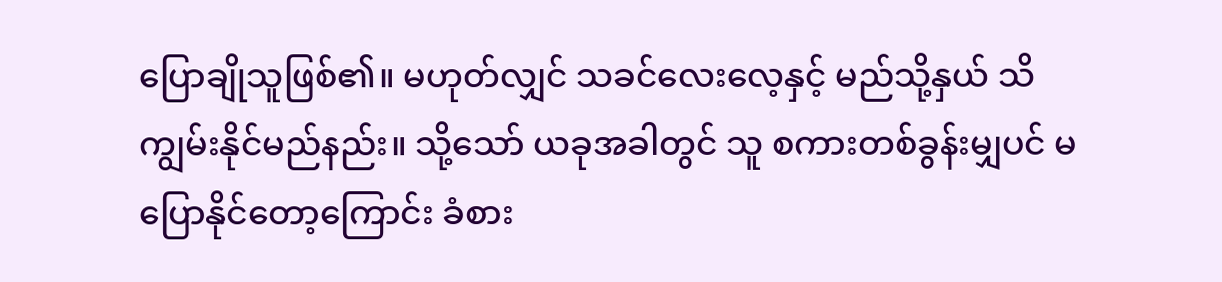ပြောချိုသူဖြစ်၏။ မဟုတ်လျှင် သခင်လေးလေ့နှင့် မည်သို့နှယ် သိကျွမ်းနိုင်မည်နည်း။ သို့သော် ယခုအခါတွင် သူ စကားတစ်ခွန်းမျှပင် မပြောနိုင်တော့ကြောင်း ခံစား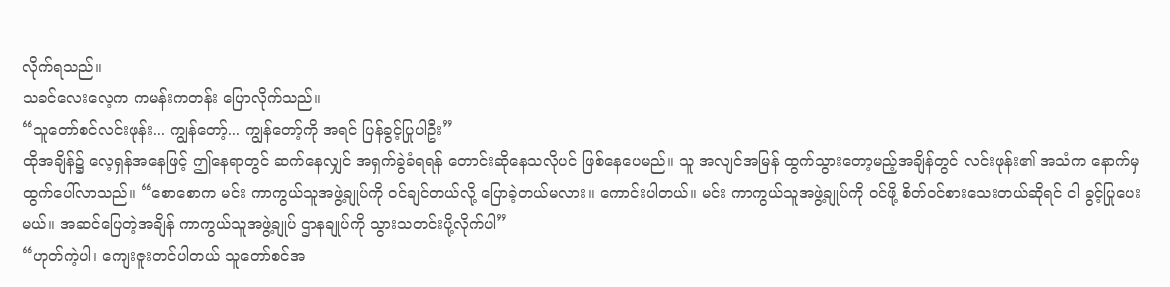လိုက်ရသည်။
သခင်လေးလေ့က ကမန်းကတန်း ပြောလိုက်သည်။
“သူတော်စင်လင်းဖုန်း... ကျွန်တော့်... ကျွန်တော့်ကို အရင် ပြန်ခွင့်ပြုပါဦး”
ထိုအချိန်၌ လေ့ရှန်အနေဖြင့် ဤနေရာတွင် ဆက်နေလျှင် အရှက်ခွဲခံရရန် တောင်းဆိုနေသလိုပင် ဖြစ်နေပေမည်။ သူ အလျင်အမြန် ထွက်သွားတော့မည့်အချိန်တွင် လင်းဖုန်း၏ အသံက နောက်မှ ထွက်ပေါ်လာသည်။ “စောစောက မင်း ကာကွယ်သူအဖွဲ့ချုပ်ကို ဝင်ချင်တယ်လို့ ပြောခဲ့တယ်မလား။ ကောင်းပါတယ်။ မင်း ကာကွယ်သူအဖွဲ့ချုပ်ကို ဝင်ဖို့ စိတ်ဝင်စားသေးတယ်ဆိုရင် ငါ ခွင့်ပြုပေးမယ်။ အဆင်ပြေတဲ့အချိန် ကာကွယ်သူအဖွဲ့ချုပ် ဌာနချုပ်ကို သွားသတင်းပို့လိုက်ပါ”
“ဟုတ်ကဲ့ပါ၊ ကျေးဇူးတင်ပါတယ် သူတော်စင်အ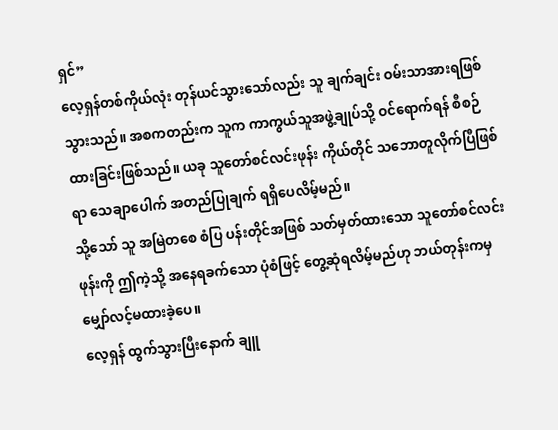ရှင်”
လေ့ရှန်တစ်ကိုယ်လုံး တုန်ယင်သွားသော်လည်း သူ ချက်ချင်း ဝမ်းသာအားရဖြစ်သွားသည်။ အစကတည်းက သူက ကာကွယ်သူအဖွဲ့ချုပ်သို့ ဝင်ရောက်ရန် စီစဉ်ထားခြင်းဖြစ်သည်။ ယခု သူတော်စင်လင်းဖုန်း ကိုယ်တိုင် သဘောတူလိုက်ပြီဖြစ်ရာ သေချာပေါက် အတည်ပြုချက် ရရှိပေလိမ့်မည်။
သို့သော် သူ အမြဲတစေ စံပြ ပန်းတိုင်အဖြစ် သတ်မှတ်ထားသော သူတော်စင်လင်းဖုန်းကို ဤကဲ့သို့ အနေရခက်သော ပုံစံဖြင့် တွေ့ဆုံရလိမ့်မည်ဟု ဘယ်တုန်းကမှ မျှော်လင့်မထားခဲ့ပေ။
လေ့ရှန် ထွက်သွားပြီးနောက် ချူ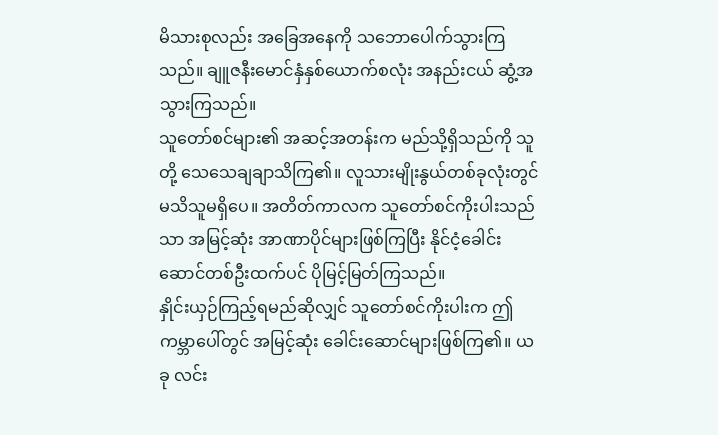မိသားစုလည်း အခြေအနေကို သဘောပေါက်သွားကြသည်။ ချူဇနီးမောင်နှံနှစ်ယောက်စလုံး အနည်းငယ် ဆွံ့အသွားကြသည်။
သူတော်စင်များ၏ အဆင့်အတန်းက မည်သို့ရှိသည်ကို သူတို့ သေသေချချာသိကြ၏။ လူသားမျိုးနွယ်တစ်ခုလုံးတွင် မသိသူမရှိပေ။ အတိတ်ကာလက သူတော်စင်ကိုးပါးသည်သာ အမြင့်ဆုံး အာဏာပိုင်များဖြစ်ကြပြီး နိုင်ငံ့ခေါင်းဆောင်တစ်ဦးထက်ပင် ပိုမြင့်မြတ်ကြသည်။
နှိုင်းယှဉ်ကြည့်ရမည်ဆိုလျှင် သူတော်စင်ကိုးပါးက ဤကမ္ဘာပေါ်တွင် အမြင့်ဆုံး ခေါင်းဆောင်များဖြစ်ကြ၏။ ယခု လင်း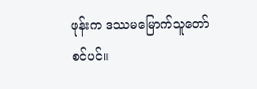ဖုန်းက ဒဿမမြောက်သူတော်စင်ပင်။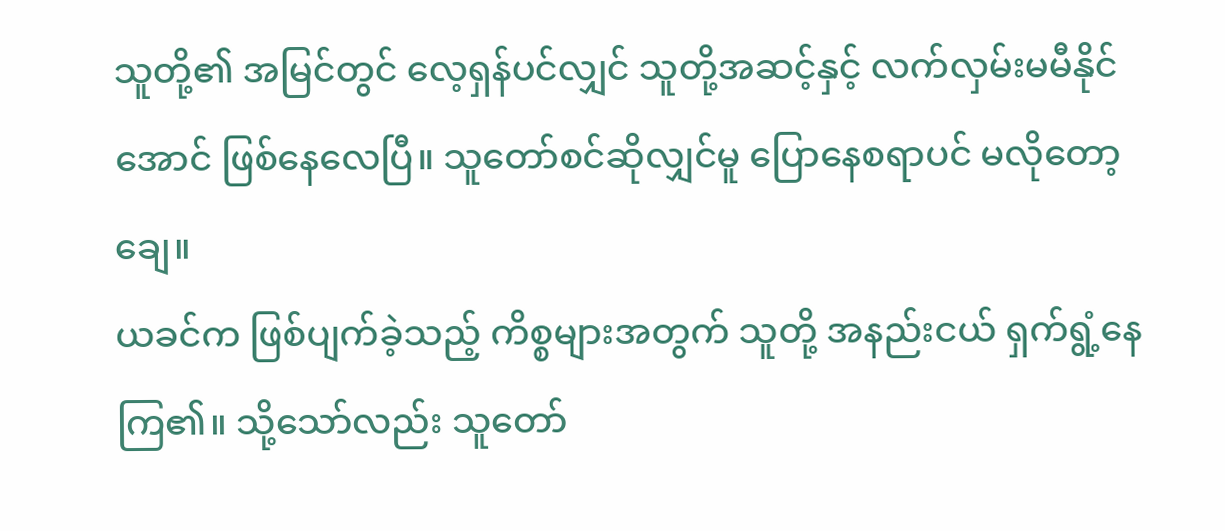သူတို့၏ အမြင်တွင် လေ့ရှန်ပင်လျှင် သူတို့အဆင့်နှင့် လက်လှမ်းမမီနိုင်အောင် ဖြစ်နေလေပြီ။ သူတော်စင်ဆိုလျှင်မူ ပြောနေစရာပင် မလိုတော့ချေ။
ယခင်က ဖြစ်ပျက်ခဲ့သည့် ကိစ္စများအတွက် သူတို့ အနည်းငယ် ရှက်ရွံ့နေကြ၏။ သို့သော်လည်း သူတော်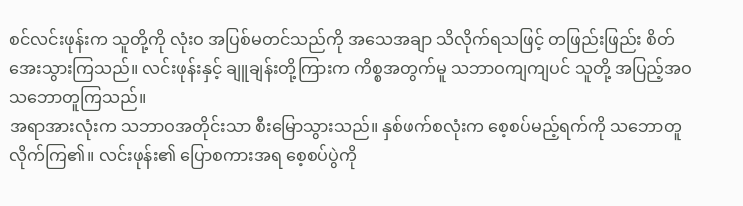စင်လင်းဖုန်းက သူတို့ကို လုံးဝ အပြစ်မတင်သည်ကို အသေအချာ သိလိုက်ရသဖြင့် တဖြည်းဖြည်း စိတ်အေးသွားကြသည်။ လင်းဖုန်းနှင့် ချူချန်းတို့ကြားက ကိစ္စအတွက်မူ သဘာဝကျကျပင် သူတို့ အပြည့်အဝ သဘောတူကြသည်။
အရာအားလုံးက သဘာဝအတိုင်းသာ စီးမြောသွားသည်။ နှစ်ဖက်စလုံးက စေ့စပ်မည့်ရက်ကို သဘောတူလိုက်ကြ၏။ လင်းဖုန်း၏ ပြောစကားအရ စေ့စပ်ပွဲကို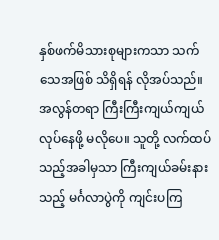နှစ်ဖက်မိသားစုများကသာ သက်သေအဖြစ် သိရှိရန် လိုအပ်သည်။ အလွန်တရာ ကြီးကြီးကျယ်ကျယ်လုပ်နေဖို့ မလိုပေ။ သူတို့ လက်ထပ်သည့်အခါမှသာ ကြီးကျယ်ခမ်းနားသည့် မင်္ဂလာပွဲကို ကျင်းပကြ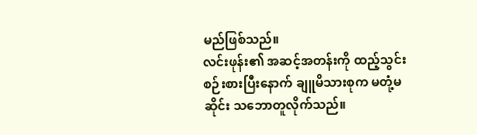မည်ဖြစ်သည်။
လင်းဖုန်း၏ အဆင့်အတန်းကို ထည့်သွင်းစဉ်းစားပြီးနောက် ချူမိသားစုက မတုံ့မဆိုင်း သဘောတူလိုက်သည်။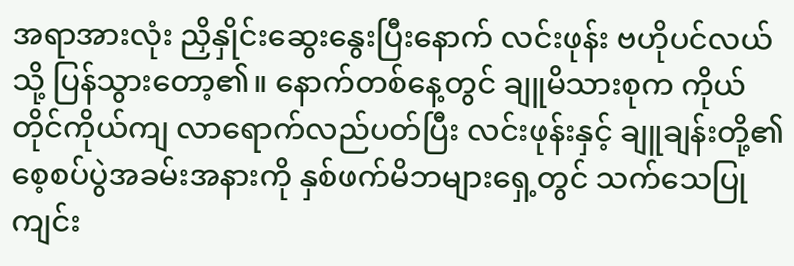အရာအားလုံး ညှိနှိုင်းဆွေးနွေးပြီးနောက် လင်းဖုန်း ဗဟိုပင်လယ်သို့ ပြန်သွားတော့၏။ နောက်တစ်နေ့တွင် ချူမိသားစုက ကိုယ်တိုင်ကိုယ်ကျ လာရောက်လည်ပတ်ပြီး လင်းဖုန်းနှင့် ချူချန်းတို့၏ စေ့စပ်ပွဲအခမ်းအနားကို နှစ်ဖက်မိဘများရှေ့တွင် သက်သေပြု ကျင်း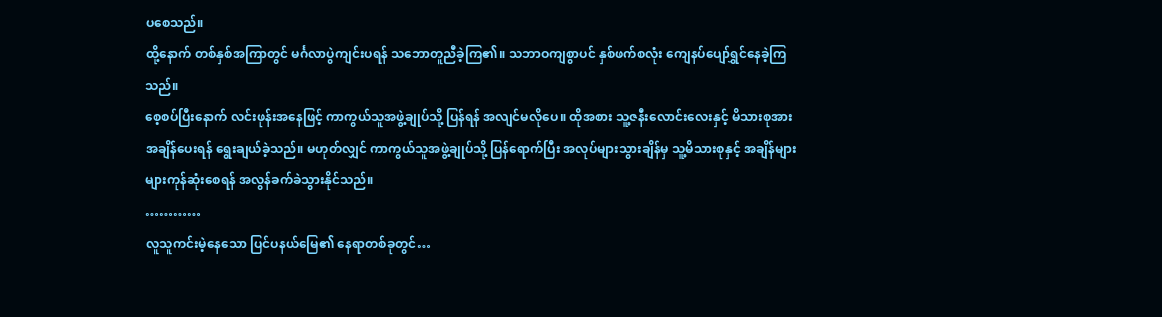ပစေသည်။
ထို့နောက် တစ်နှစ်အကြာတွင် မင်္ဂလာပွဲကျင်းပရန် သဘောတူညီခဲ့ကြ၏။ သဘာဝကျစွာပင် နှစ်ဖက်စလုံး ကျေနပ်ပျော်ရွှင်နေခဲ့ကြသည်။
စေ့စပ်ပြီးနောက် လင်းဖုန်းအနေဖြင့် ကာကွယ်သူအဖွဲ့ချုပ်သို့ ပြန်ရန် အလျင်မလိုပေ။ ထိုအစား သူ့ဇနီးလောင်းလေးနှင့် မိသားစုအား အချိန်ပေးရန် ရွေးချယ်ခဲ့သည်။ မဟုတ်လျှင် ကာကွယ်သူအဖွဲ့ချုပ်သို့ ပြန်ရောက်ပြီး အလုပ်များသွားချိန်မှ သူ့မိသားစုနှင့် အချိန်များများကုန်ဆုံးစေရန် အလွန်ခက်ခဲသွားနိုင်သည်။
…………
လူသူကင်းမဲ့နေသော ပြင်ပနယ်မြေ၏ နေရာတစ်ခုတွင်…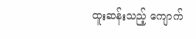ထူးဆန်းသည့် ကျောက်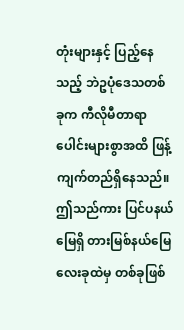တုံးများနှင့် ပြည့်နေသည့် ဘဲဥပုံဒေသတစ်ခုက ကီလိုမီတာရာပေါင်းများစွာအထိ ဖြန့်ကျက်တည်ရှိနေသည်။
ဤသည်ကား ပြင်ပနယ်မြေရှိ တားမြစ်နယ်မြေလေးခုထဲမှ တစ်ခုဖြစ်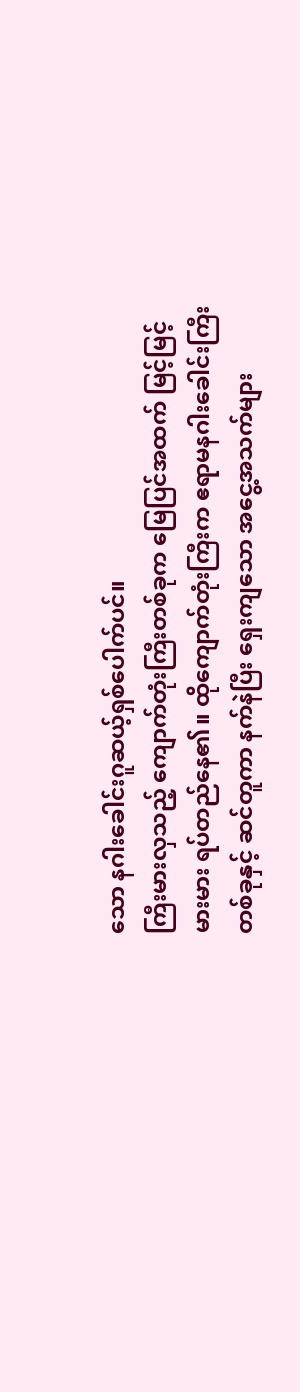သော နဂါးခေါင်းဂူဆယ့်ရှစ်ပေါက်ပင်။
ကြီးမားလှသည့် ကျောက်တုံးကြီးတစ်ခုက မြေပြင်အထက် မြင့်မြင့်မားမား ရပ်တည်နေ၏။ ထိုကျောက်တုံးကြီးက ဧရာမနဂါးခေါင်းကြီးတစ်ခုနှင့် ဆင်တူကာ နက်နဲပြီး ရှေးကျသော အငွေ့အသက်များ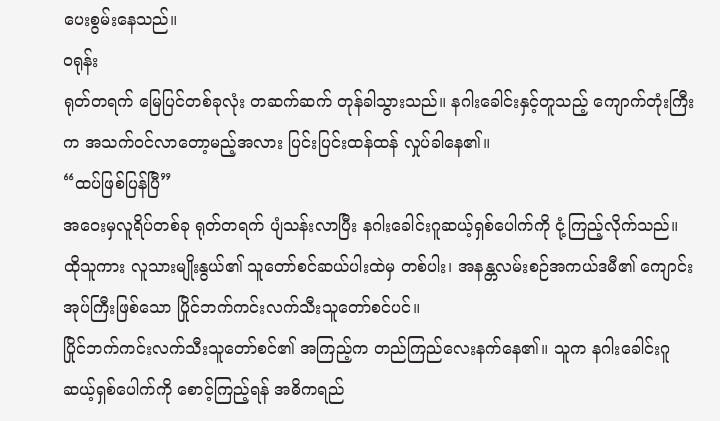ပေးစွမ်းနေသည်။
ဝရုန်း
ရုတ်တရက် မြေပြင်တစ်ခုလုံး တဆက်ဆက် တုန်ခါသွားသည်။ နဂါးခေါင်းနှင့်တူသည့် ကျောက်တုံးကြီးက အသက်ဝင်လာတော့မည့်အလား ပြင်းပြင်းထန်ထန် လှုပ်ခါနေ၏။
“ထပ်ဖြစ်ပြန်ပြီ”
အဝေးမှလူရိပ်တစ်ခု ရုတ်တရက် ပျံသန်းလာပြီး နဂါးခေါင်းဂူဆယ့်ရှစ်ပေါက်ကို ငုံ့ကြည့်လိုက်သည်။ ထိုသူကား လူသားမျိုးနွယ်၏ သူတော်စင်ဆယ်ပါးထဲမှ တစ်ပါး၊ အနန္တလမ်းစဉ်အကယ်ဒမီ၏ ကျောင်းအုပ်ကြီးဖြစ်သော ပြိုင်ဘက်ကင်းလက်သီးသူတော်စင်ပင်။
ပြိုင်ဘက်ကင်းလက်သီးသူတော်စင်၏ အကြည့်က တည်ကြည်လေးနက်နေ၏။ သူက နဂါးခေါင်းဂူဆယ့်ရှစ်ပေါက်ကို စောင့်ကြည့်ရန် အဓိကရည်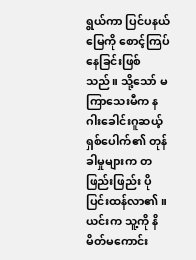ရွယ်ကာ ပြင်ပနယ်မြေကို စောင့်ကြပ်နေခြင်းဖြစ်သည်။ သို့သော် မကြာသေးမီက နဂါးခေါင်းဂူဆယ့်ရှစ်ပေါက်၏ တုန်ခါမှုများက တဖြည်းဖြည်း ပိုပြင်းထန်လာ၏။ ယင်းက သူ့ကို နိမိတ်မကောင်း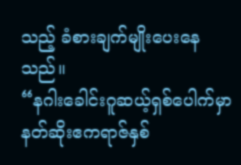သည့် ခံစားချက်မျိုးပေးနေသည်။
“နဂါးခေါင်းဂူဆယ့်ရှစ်ပေါက်မှာ နတ်ဆိုးဧကရာဇ်နှစ်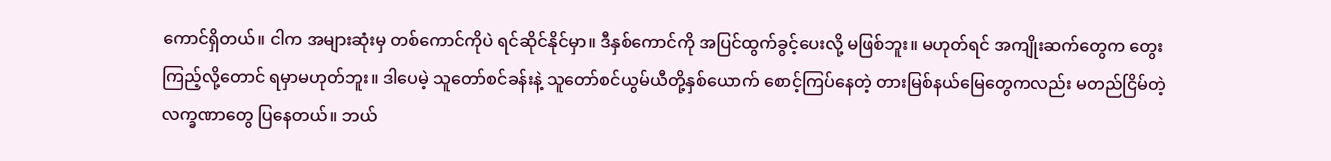ကောင်ရှိတယ်။ ငါက အများဆုံးမှ တစ်ကောင်ကိုပဲ ရင်ဆိုင်နိုင်မှာ။ ဒီနှစ်ကောင်ကို အပြင်ထွက်ခွင့်ပေးလို့ မဖြစ်ဘူး။ မဟုတ်ရင် အကျိုးဆက်တွေက တွေးကြည့်လို့တောင် ရမှာမဟုတ်ဘူး။ ဒါပေမဲ့ သူတော်စင်ခန်းနဲ့ သူတော်စင်ယွမ်ယီတို့နှစ်ယောက် စောင့်ကြပ်နေတဲ့ တားမြစ်နယ်မြေတွေကလည်း မတည်ငြိမ်တဲ့ လက္ခဏာတွေ ပြနေတယ်။ ဘယ်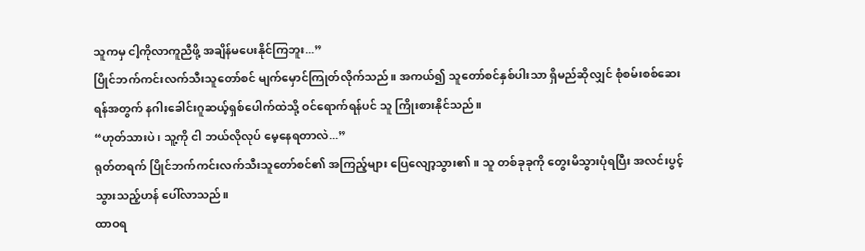သူကမှ ငါ့ကိုလာကူညီဖို့ အချိန်မပေးနိုင်ကြဘူး...”
ပြိုင်ဘက်ကင်းလက်သီးသူတော်စင် မျက်မှောင်ကြုတ်လိုက်သည်။ အကယ်၍ သူတော်စင်နှစ်ပါးသာ ရှိမည်ဆိုလျှင် စုံစမ်းစစ်ဆေးရန်အတွက် နဂါးခေါင်းဂူဆယ့်ရှစ်ပေါက်ထဲသို့ ဝင်ရောက်ရန်ပင် သူ ကြိုးစားနိုင်သည်။
“ဟုတ်သားပဲ၊ သူ့ကို ငါ ဘယ်လိုလုပ် မေ့နေရတာလဲ...”
ရုတ်တရက် ပြိုင်ဘက်ကင်းလက်သီးသူတော်စင်၏ အကြည့်များ ပြေလျော့သွား၏။ သူ တစ်ခုခုကို တွေးမိသွားပုံရပြီး အလင်းပွင့်သွားသည့်ဟန် ပေါ်လာသည်။
ထာဝရ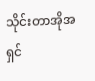သိုင်းတာအိုအရှင်